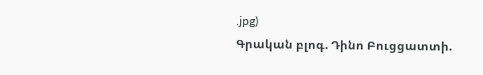.jpg)
Գրական բլոգ. Դինո Բուցցատտի.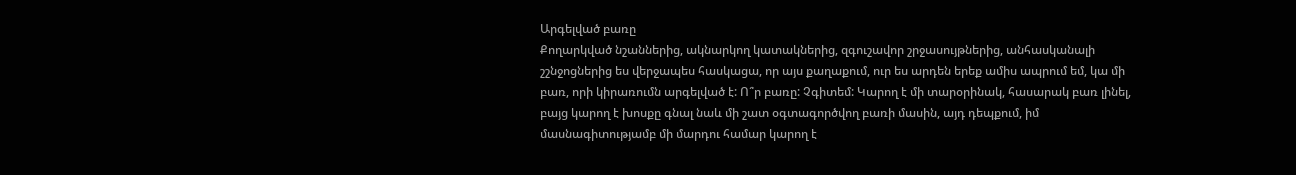Արգելված բառը
Քողարկված նշաններից, ակնարկող կատակներից, զգուշավոր շրջասույթներից, անհասկանալի շշնջոցներից ես վերջապես հասկացա, որ այս քաղաքում, ուր ես արդեն երեք ամիս ապրում եմ, կա մի բառ, որի կիրառումն արգելված է: Ո՞ր բառը: Չգիտեմ: Կարող է մի տարօրինակ, հասարակ բառ լինել, բայց կարող է խոսքը գնալ նաև մի շատ օգտագործվող բառի մասին, այդ դեպքում, իմ մասնագիտությամբ մի մարդու համար կարող է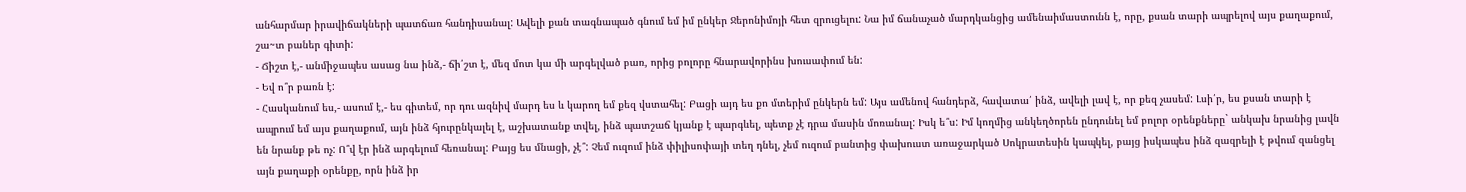անհարմար իրավիճակների պատճառ հանդիսանալ: Ավելի քան տագնապած գնում եմ իմ ընկեր Ջերոնիմոյի հետ զրուցելու: Նա իմ ճանաչած մարդկանցից ամենաիմաստունն է, որը, քսան տարի ապրելով այս քաղաքում, շա~տ բաներ գիտի:
- Ճիշտ է,- անմիջապես ասաց նա ինձ,- ճի՛շտ է, մեզ մոտ կա մի արգելված բառ, որից բոլորը հնարավորինս խուսափում են:
- Եվ ո՞ր բառն է:
- Հասկանում ես,- ասում է,- ես գիտեմ, որ դու ազնիվ մարդ ես և կարող եմ քեզ վստահել: Բացի այդ ես քո մտերիմ ընկերն եմ: Այս ամենով հանդերձ, հավատա՛ ինձ, ավելի լավ է, որ քեզ չասեմ: Լսի՛ր, ես քսան տարի է ապրում եմ այս քաղաքում, այն ինձ հյուրընկալել է, աշխատանք տվել, ինձ պատշաճ կյանք է պարգևել, պետք չէ դրա մասին մոռանալ: Իսկ ե՞ս: Իմ կողմից անկեղծորեն ընդունել եմ բոլոր օրենքները` անկախ նրանից լավն են նրանք թե ոչ: Ո՞վ էր ինձ արգելում հեռանալ: Բայց ես մնացի, չէ՞: Չեմ ուզում ինձ փիլիսոփայի տեղ դնել, չեմ ուզում բանտից փախուստ առաջարկած Սոկրատեսին կապկել, բայց իսկապես ինձ զազրելի է թվում զանցել այն քաղաքի օրենքը, որն ինձ իր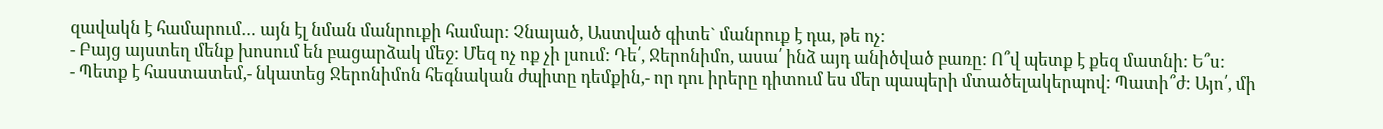զավակն է համարում… այն էլ նման մանրուքի համար: Չնայած, Աստված գիտե` մանրուք է դա, թե ոչ:
- Բայց այստեղ մենք խոսում են բացարձակ մեջ: Մեզ ոչ ոք չի լսում: Դե՛, Ջերոնիմո, ասա՛ ինձ այդ անիծված բառը: Ո՞վ պետք է քեզ մատնի: Ե՞ս:
- Պետք է հաստատեմ,- նկատեց Ջերոնիմոն հեգնական ժպիտը դեմքին,- որ դու իրերը դիտում ես մեր պապերի մտածելակերպով: Պատի՞ժ: Այո՛, մի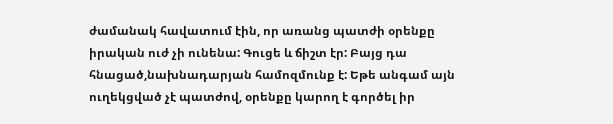ժամանակ հավատում էին, որ առանց պատժի օրենքը իրական ուժ չի ունենա: Գուցե և ճիշտ էր: Բայց դա հնացած,նախնադարյան համոզմունք է: Եթե անգամ այն ուղեկցված չէ պատժով, օրենքը կարող է գործել իր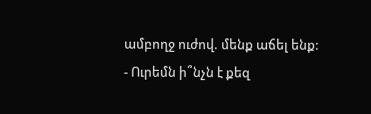ամբողջ ուժով. մենք աճել ենք:
- Ուրեմն ի՞նչն է քեզ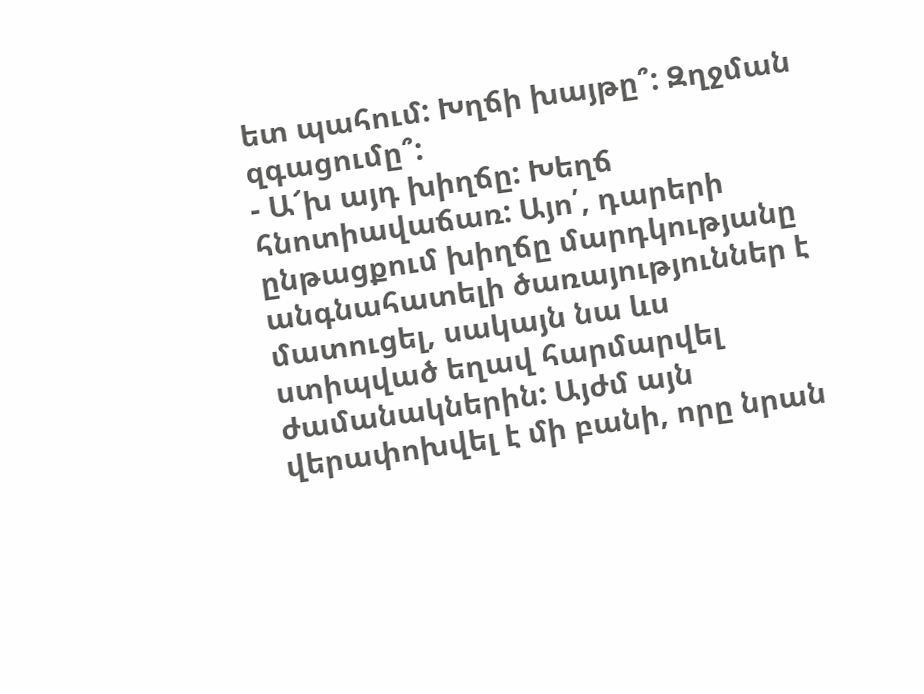ետ պահում: Խղճի խայթը՞: Զղջման զգացումը՞:
- Ա՜խ այդ խիղճը: Խեղճ հնոտիավաճառ: Այո՛, դարերի ընթացքում խիղճը մարդկությանը անգնահատելի ծառայություններ է մատուցել, սակայն նա ևս ստիպված եղավ հարմարվել ժամանակներին: Այժմ այն վերափոխվել է մի բանի, որը նրան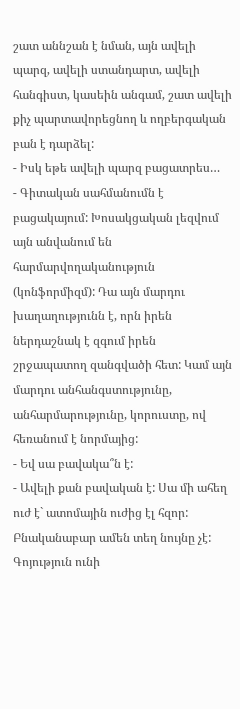շատ աննշան է նման, այն ավելի պարզ, ավելի ստանդարտ, ավելի հանգիստ, կասեին անգամ, շատ ավելի քիչ պարտավորեցնող և ողբերգական բան է դարձել:
- Իսկ եթե ավելի պարզ բացատրես…
- Գիտական սահմանումն է բացակայում: Խոսակցական լեզվում այն անվանում են հարմարվողականություն (կոնֆորմիզմ): Դա այն մարդու խաղաղությունն է, որն իրեն ներդաշնակ է զգում իրեն շրջապատող զանգվածի հետ: Կամ այն մարդու անհանգստությունը, անհարմարությունը, կորուստը, ով հեռանում է նորմայից:
- Եվ սա բավակա՞ն է:
- Ավելի քան բավական է: Սա մի ահեղ ուժ է` ատոմային ուժից էլ հզոր: Բնականաբար ամեն տեղ նույնը չէ: Գոյություն ունի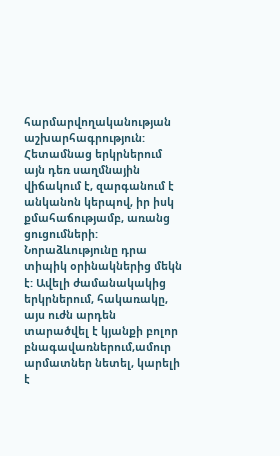հարմարվողականության աշխարհագրություն: Հետամնաց երկրներում այն դեռ սաղմնային վիճակում է, զարգանում է անկանոն կերպով, իր իսկ քմահաճությամբ, առանց ցուցումների: Նորաձևությունը դրա տիպիկ օրինակներից մեկն է: Ավելի ժամանակակից երկրներում, հակառակը, այս ուժն արդեն տարածվել է կյանքի բոլոր բնագավառներում,ամուր արմատներ նետել, կարելի է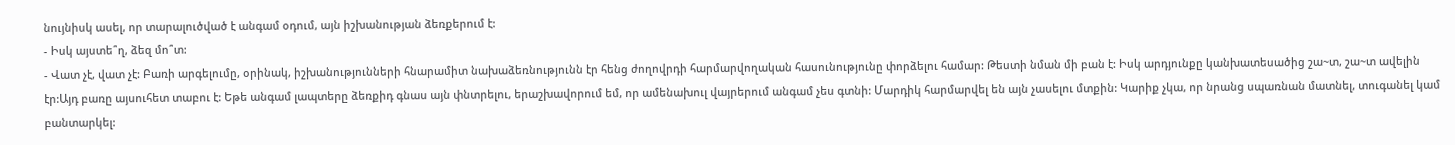նույնիսկ ասել, որ տարալուծված է անգամ օդում, այն իշխանության ձեռքերում է:
- Իսկ այստե՞ղ, ձեզ մո՞տ:
- Վատ չէ, վատ չէ: Բառի արգելումը, օրինակ, իշխանությունների հնարամիտ նախաձեռնությունն էր հենց ժողովրդի հարմարվողական հասունությունը փորձելու համար: Թեստի նման մի բան է: Իսկ արդյունքը կանխատեսածից շա~տ, շա~տ ավելին էր:Այդ բառը այսուհետ տաբու է: Եթե անգամ լապտերը ձեռքիդ գնաս այն փնտրելու, երաշխավորում եմ, որ ամենախուլ վայրերում անգամ չես գտնի: Մարդիկ հարմարվել են այն չասելու մտքին: Կարիք չկա, որ նրանց սպառնան մատնել, տուգանել կամ բանտարկել: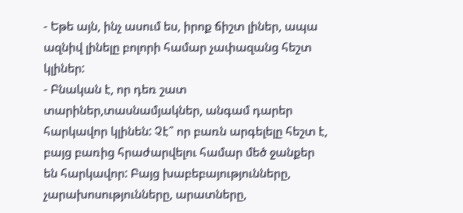- Եթե այն, ինչ ասում ես, իրոք ճիշտ լիներ, ապա ազնիվ լինելը բոլորի համար չափազանց հեշտ կլիներ:
- Բնական է, որ դեռ շատ տարիներ,տասնամյակներ, անգամ դարեր հարկավոր կլինեն: Չէ՞ որ բառն արգելելը հեշտ է, բայց բառից հրաժարվելու համար մեծ ջանքեր են հարկավոր: Բայց խաբեբայությունները, չարախոսությունները, արատները,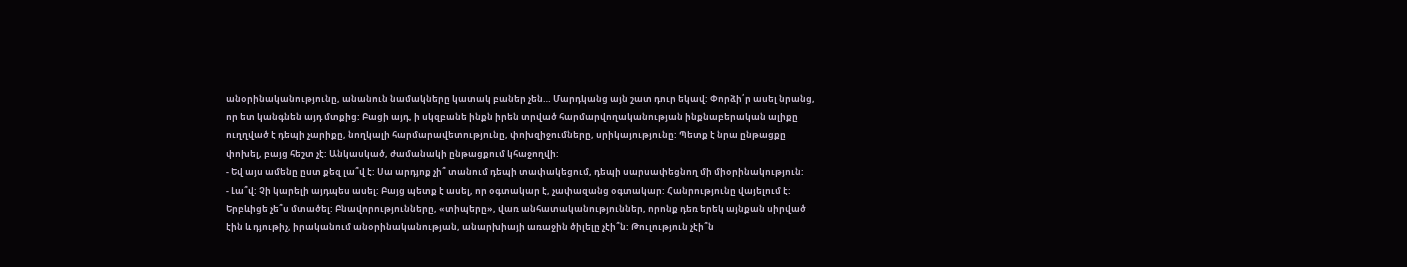անօրինականությունը, անանուն նամակները կատակ բաներ չեն… Մարդկանց այն շատ դուր եկավ: Փորձի՛ր ասել նրանց, որ ետ կանգնեն այդ մտքից: Բացի այդ, ի սկզբանե ինքն իրեն տրված հարմարվողականության ինքնաբերական ալիքը ուղղված է դեպի չարիքը, նողկալի հարմարավետությունը, փոխզիջումները, սրիկայությունը: Պետք է նրա ընթացքը փոխել, բայց հեշտ չէ: Անկասկած, ժամանակի ընթացքում կհաջողվի:
- Եվ այս ամենը ըստ քեզ լա՞վ է: Սա արդյոք չի՞ տանում դեպի տափակեցում, դեպի սարսափեցնող մի միօրինակություն:
- Լա՞վ: Չի կարելի այդպես ասել: Բայց պետք է ասել, որ օգտակար է, չափազանց օգտակար: Հանրությունը վայելում է: Երբևիցե չե՞ս մտածել: Բնավորությունները, «տիպերը», վառ անհատականություններ, որոնք դեռ երեկ այնքան սիրված էին և դյութիչ, իրականում անօրինականության, անարխիայի առաջին ծիլելը չէի՞ն: Թուլություն չէի՞ն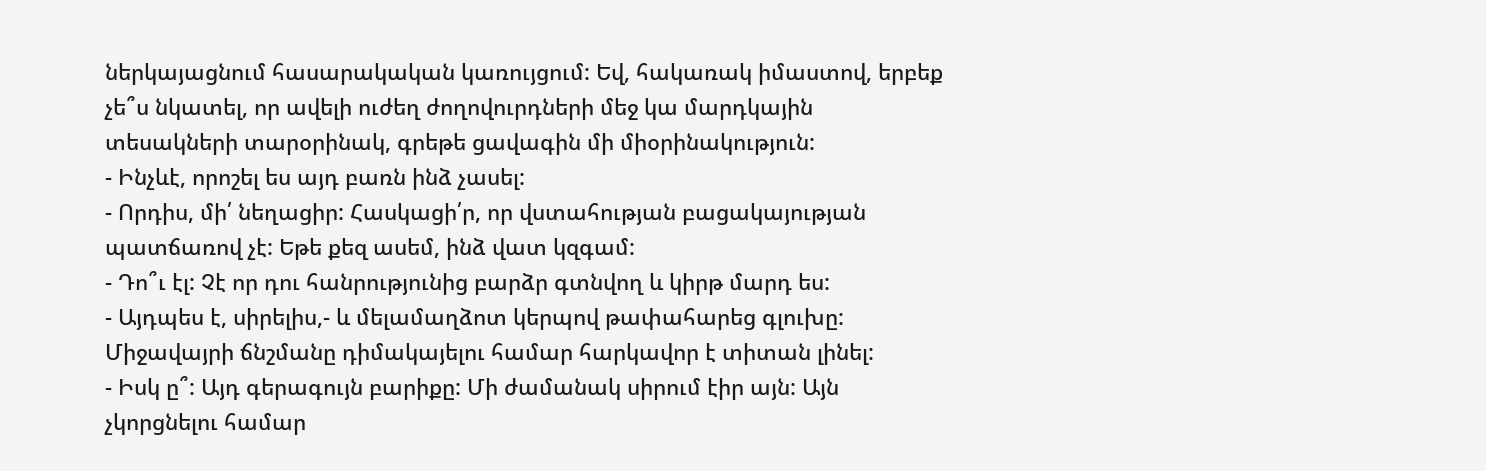ներկայացնում հասարակական կառույցում: Եվ, հակառակ իմաստով, երբեք չե՞ս նկատել, որ ավելի ուժեղ ժողովուրդների մեջ կա մարդկային տեսակների տարօրինակ, գրեթե ցավագին մի միօրինակություն:
- Ինչևէ, որոշել ես այդ բառն ինձ չասել:
- Որդիս, մի՛ նեղացիր: Հասկացի՛ր, որ վստահության բացակայության պատճառով չէ: Եթե քեզ ասեմ, ինձ վատ կզգամ:
- Դո՞ւ էլ: Չէ որ դու հանրությունից բարձր գտնվող և կիրթ մարդ ես:
- Այդպես է, սիրելիս,- և մելամաղձոտ կերպով թափահարեց գլուխը:
Միջավայրի ճնշմանը դիմակայելու համար հարկավոր է տիտան լինել:
- Իսկ ը՞: Այդ գերագույն բարիքը: Մի ժամանակ սիրում էիր այն: Այն չկորցնելու համար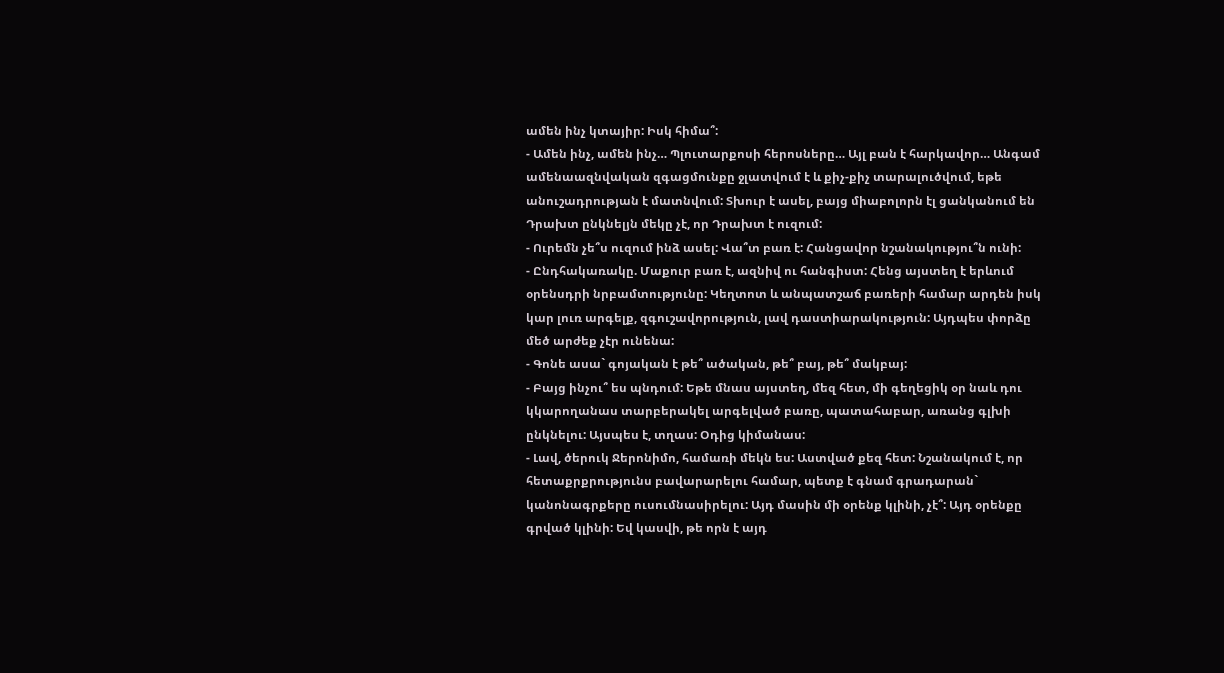ամեն ինչ կտայիր: Իսկ հիմա՞:
- Ամեն ինչ, ամեն ինչ… Պլուտարքոսի հերոսները… Այլ բան է հարկավոր… Անգամ ամենաազնվական զգացմունքը ջլատվում է և քիչ-քիչ տարալուծվում, եթե անուշադրության է մատնվում: Տխուր է ասել, բայց միաբոլորն էլ ցանկանում են Դրախտ ընկնելյն մեկը չէ, որ Դրախտ է ուզում:
- Ուրեմն չե՞ս ուզում ինձ ասել: Վա՞տ բառ է: Հանցավոր նշանակությու՞ն ունի:
- Ընդհակառակը. Մաքուր բառ է, ազնիվ ու հանգիստ: Հենց այստեղ է երևում օրենսդրի նրբամտությունը: Կեղտոտ և անպատշաճ բառերի համար արդեն իսկ կար լուռ արգելք, զգուշավորություն, լավ դաստիարակություն: Այդպես փորձը մեծ արժեք չէր ունենա:
- Գոնե ասա` գոյական է թե՞ ածական, թե՞ բայ, թե՞ մակբայ:
- Բայց ինչու՞ ես պնդում: Եթե մնաս այստեղ, մեզ հետ, մի գեղեցիկ օր նաև դու կկարողանաս տարբերակել արգելված բառը, պատահաբար, առանց գլխի ընկնելու: Այսպես է, տղաս: Օդից կիմանաս:
- Լավ, ծերուկ Ջերոնիմո, համառի մեկն ես: Աստված քեզ հետ: Նշանակում է, որ հետաքրքրությունս բավարարելու համար, պետք է գնամ գրադարան` կանոնագրքերը ուսումնասիրելու: Այդ մասին մի օրենք կլինի, չէ՞: Այդ օրենքը գրված կլինի: Եվ կասվի, թե որն է այդ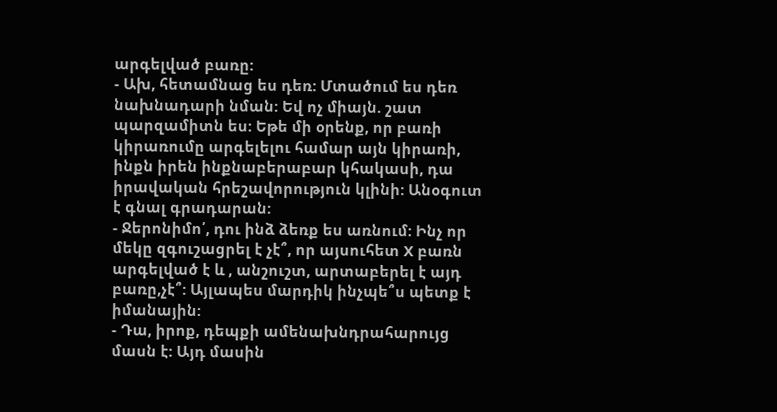արգելված բառը:
- Ախ, հետամնաց ես դեռ: Մտածում ես դեռ նախնադարի նման: Եվ ոչ միայն. շատ պարզամիտն ես: Եթե մի օրենք, որ բառի կիրառումը արգելելու համար այն կիրառի, ինքն իրեն ինքնաբերաբար կհակասի, դա իրավական հրեշավորություն կլինի: Անօգուտ է գնալ գրադարան:
- Ջերոնիմո՛, դու ինձ ձեռք ես առնում: Ինչ որ մեկը զգուշացրել է չէ՞, որ այսուհետ X բառն արգելված է և , անշուշտ, արտաբերել է այդ բառը,չէ՞: Այլապես մարդիկ ինչպե՞ս պետք է իմանային:
- Դա, իրոք, դեպքի ամենախնդրահարույց մասն է: Այդ մասին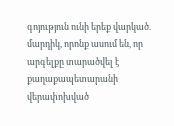գոյություն ունի երեք վարկած. մարդիկ, որոնք ասում են, որ արգելքը տարածվել է քաղաքապետարանի վերափոխված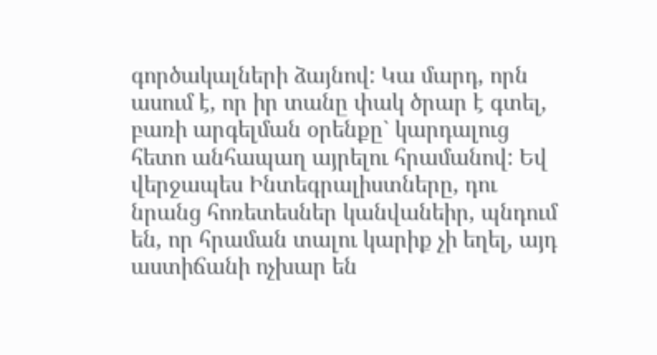գործակալների ձայնով: Կա մարդ, որն ասում է, որ իր տանը փակ ծրար է գտել, բառի արգելման օրենքը` կարդալուց հետո անհապաղ այրելու հրամանով: Եվ վերջապես Ինտեգրալիստները, դու նրանց հոռետեսներ կանվանեիր, պնդում են, որ հրաման տալու կարիք չի եղել, այդ աստիճանի ոչխար են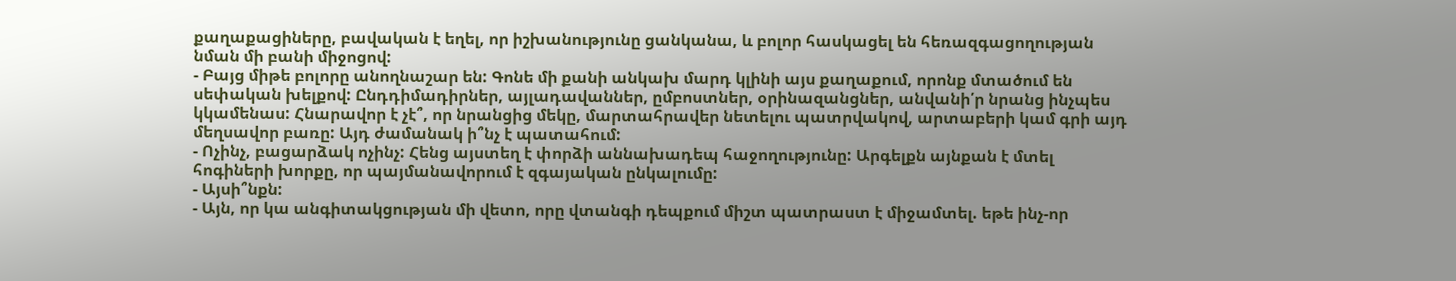քաղաքացիները, բավական է եղել, որ իշխանությունը ցանկանա, և բոլոր հասկացել են հեռազգացողության նման մի բանի միջոցով:
- Բայց միթե բոլորը անողնաշար են: Գոնե մի քանի անկախ մարդ կլինի այս քաղաքում, որոնք մտածում են սեփական խելքով: Ընդդիմադիրներ, այլադավաններ, ըմբոստներ, օրինազանցներ, անվանի՛ր նրանց ինչպես կկամենաս: Հնարավոր է չէ՞, որ նրանցից մեկը, մարտահրավեր նետելու պատրվակով, արտաբերի կամ գրի այդ մեղսավոր բառը: Այդ ժամանակ ի՞նչ է պատահում:
- Ոչինչ, բացարձակ ոչինչ: Հենց այստեղ է փորձի աննախադեպ հաջողությունը: Արգելքն այնքան է մտել հոգիների խորքը, որ պայմանավորում է զգայական ընկալումը:
- Այսի՞նքն:
- Այն, որ կա անգիտակցության մի վետո, որը վտանգի դեպքում միշտ պատրաստ է միջամտել. եթե ինչ-որ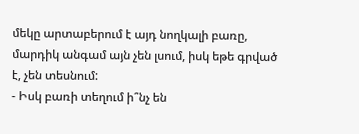մեկը արտաբերում է այդ նողկալի բառը, մարդիկ անգամ այն չեն լսում, իսկ եթե գրված է, չեն տեսնում:
- Իսկ բառի տեղում ի՞նչ են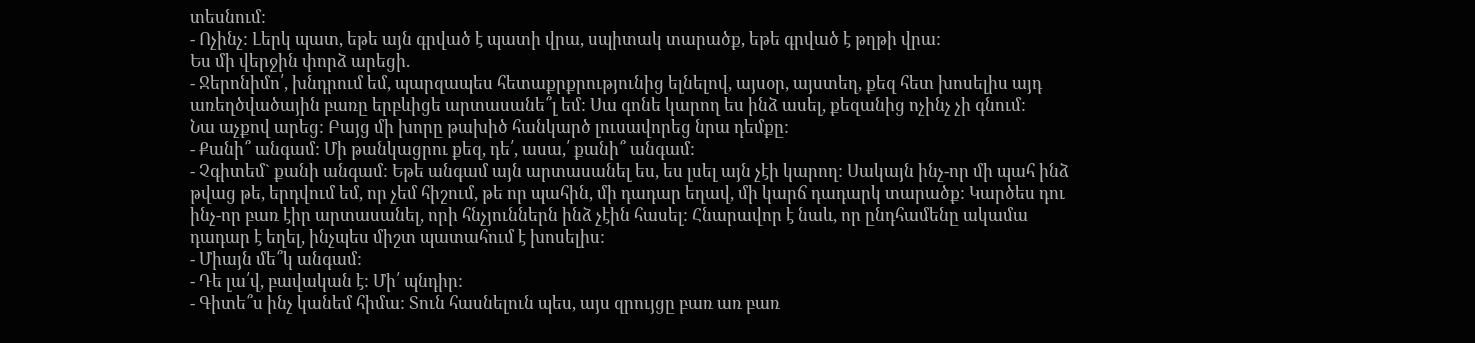տեսնում:
- Ոչինչ: Լերկ պատ, եթե այն գրված է պատի վրա, սպիտակ տարածք, եթե գրված է թղթի վրա:
Ես մի վերջին փորձ արեցի.
- Ջերոնիմո՛, խնդրում եմ, պարզապես հետաքրքրությունից ելնելով, այսօր, այստեղ, քեզ հետ խոսելիս այդ առեղծվածային բառը երբևիցե արտասանե՞լ եմ: Սա գոնե կարող ես ինձ ասել, քեզանից ոչինչ չի գնում:
Նա աչքով արեց: Բայց մի խորը թախիծ հանկարծ լուսավորեց նրա դեմքը:
- Քանի՞ անգամ: Մի թանկացրու քեզ, դե՛, ասա,՛ քանի՞ անգամ:
- Չգիտեմ` քանի անգամ: Եթե անգամ այն արտասանել ես, ես լսել այն չէի կարող: Սակայն ինչ-որ մի պահ ինձ թվաց թե, երդվում եմ, որ չեմ հիշում, թե որ պահին, մի դադար եղավ, մի կարճ դադարկ տարածք: Կարծես դու ինչ-որ բառ էիր արտասանել, որի հնչյուններն ինձ չէին հասել: Հնարավոր է նաև, որ ընդհամենը ակամա դադար է եղել, ինչպես միշտ պատահում է խոսելիս:
- Միայն մե՞կ անգամ:
- Դե լա՛վ, բավական է: Մի՛ պնդիր:
- Գիտե՞ս ինչ կանեմ հիմա: Տուն հասնելուն պես, այս զրույցը բառ առ բառ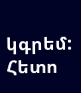կգրեմ: Հետո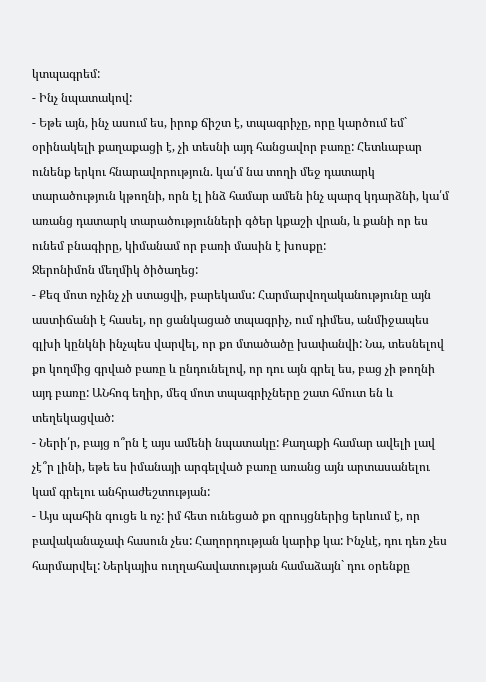կտպագրեմ:
- Ինչ նպատակով:
- Եթե այն, ինչ ասում ես, իրոք ճիշտ է, տպագրիչը, որը կարծում եմ` օրինակելի քաղաքացի է, չի տեսնի այդ հանցավոր բառը: Հետևաբար ունենք երկու հնարավորություն. կա՛մ նա տողի մեջ դատարկ տարածություն կթողնի, որն էլ ինձ համար ամեն ինչ պարզ կդարձնի, կա՛մ առանց դատարկ տարածությունների գծեր կքաշի վրան, և քանի որ ես ունեմ բնագիրը, կիմանամ որ բառի մասին է խոսքը:
Ջերոնիմոն մեղմիկ ծիծաղեց:
- Քեզ մոտ ոչինչ չի ստացվի, բարեկամս: Հարմարվողականությունը այն աստիճանի է հասել, որ ցանկացած տպագրիչ, ում դիմես, անմիջապես գլխի կընկնի ինչպես վարվել, որ քո մտածածը խափանվի: Նա, տեսնելով քո կողմից գրված բառը և ընդունելով, որ դու այն գրել ես, բաց չի թողնի այդ բառը: ԱՆհոգ եղիր, մեզ մոտ տպագրիչները շատ հմուտ են և տեղեկացված:
- Ների՛ր, բայց ո՞րն է այս ամենի նպատակը: Քաղաքի համար ավելի լավ չէ՞ր լինի, եթե ես իմանայի արգելված բառը առանց այն արտասանելու կամ գրելու անհրաժեշտության:
- Այս պահին գուցե և ոչ: իմ հետ ունեցած քո զրույցներից երևում է, որ բավականաչափ հասուն չես: Հաղորդության կարիք կա: Ինչևէ, դու դեռ չես հարմարվել: Ներկայիս ուղղահավատության համաձայն` դու օրենքը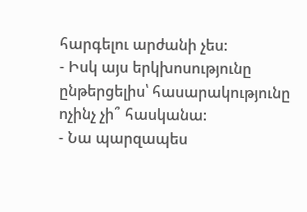հարգելու արժանի չես:
- Իսկ այս երկխոսությունը ընթերցելիս՝ հասարակությունը ոչինչ չի՞ հասկանա:
- Նա պարզապես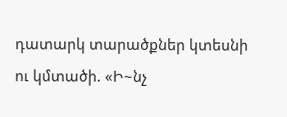դատարկ տարածքներ կտեսնի ու կմտածի. «Ի~նչ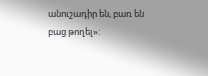անուշադիր են, բառ են բաց թողել»: